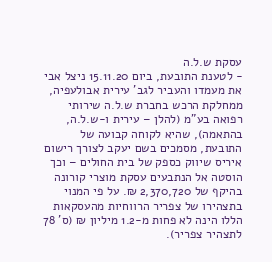עסקת ש.ל.ה
- לטענת התובעת, ביום 15.11.20 ניצל אבי את מעמדו והעביר לגב' עירית אבולעפיה, ממחלקת הרכש בחברת ש.ל.ה שירותי רפואה בע"מ (להלן – עירית ו-ש.ל.ה, בהתאמה), שהיא לקוחה קבועה של התובעת, מסמכים בשם יעקב לצורך רישום איריס שיווק כספק של בית החולים – וכך הוסטה אל הנתבעים עסקת מוצרי קורונה בהיקף של 2,370,720 ₪. על פי המנוי בתצהירו של צפריר הרווחיות מהעסקאות הללו הינה לא פחות מ-1.2 מיליון ₪ (ס' 78 לתצהיר צפריר).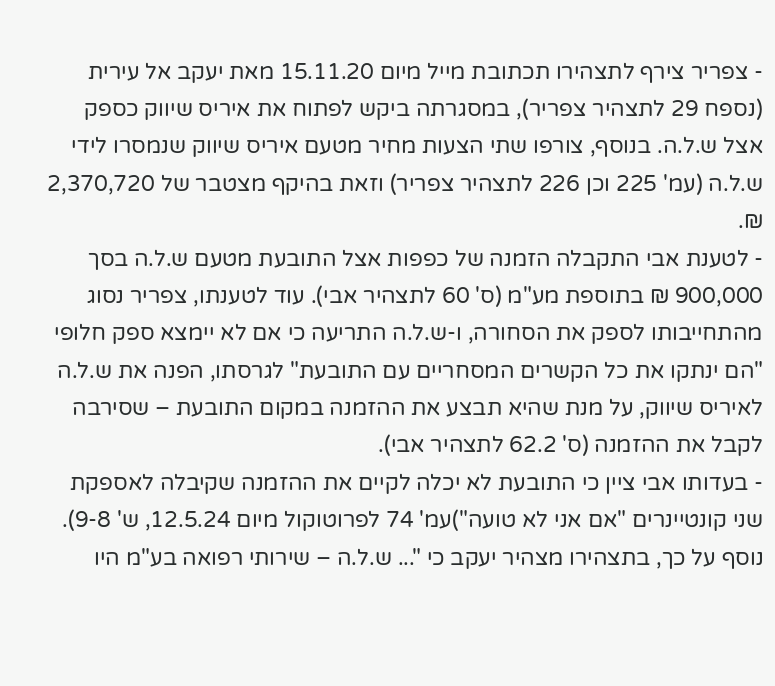- צפריר צירף לתצהירו תכתובת מייל מיום 15.11.20 מאת יעקב אל עירית (נספח 29 לתצהיר צפריר), במסגרתה ביקש לפתוח את איריס שיווק כספק אצל ש.ל.ה. בנוסף, צורפו שתי הצעות מחיר מטעם איריס שיווק שנמסרו לידי ש.ל.ה (עמ' 225 וכן 226 לתצהיר צפריר) וזאת בהיקף מצטבר של 2,370,720 ₪.
- לטענת אבי התקבלה הזמנה של כפפות אצל התובעת מטעם ש.ל.ה בסך 900,000 ₪ בתוספת מע"מ (ס' 60 לתצהיר אבי). עוד לטענתו, צפריר נסוג מהתחייבותו לספק את הסחורה, ו-ש.ל.ה התריעה כי אם לא יימצא ספק חלופי "הם ינתקו את כל הקשרים המסחריים עם התובעת" לגרסתו, הפנה את ש.ל.ה לאיריס שיווק, על מנת שהיא תבצע את ההזמנה במקום התובעת – שסירבה לקבל את ההזמנה (ס' 62.2 לתצהיר אבי).
- בעדותו אבי ציין כי התובעת לא יכלה לקיים את ההזמנה שקיבלה לאספקת שני קונטיינרים "אם אני לא טועה")עמ' 74 לפרוטוקול מיום 12.5.24, ש' 9-8). נוסף על כך, בתצהירו מצהיר יעקב כי "... ש.ל.ה – שירותי רפואה בע"מ היו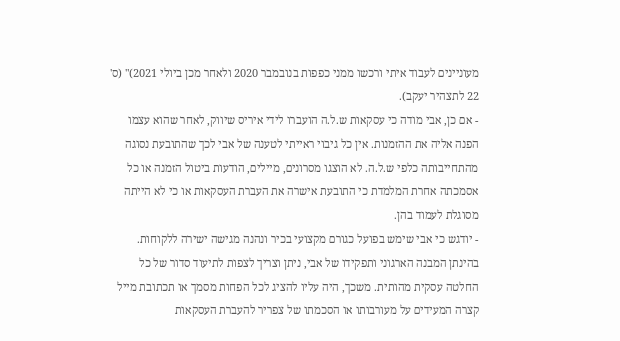מעוניינים לעבוד איתי ורכשו ממני כפפות בנובמבר 2020 ולאחר מכן ביולי 2021)" (ס' 22 לתצהיר יעקב).
- אם כן, אבי מודה כי עסקאות ש.ל.ה הועברו לידי איריס שיווק, לאחר שהוא עצמו הפנה אליה את ההזמנות. אין כל גיבוי ראייתי לטענה של אבי לכך שהתובעת נסוגה מהתחייבותה כלפי ש.ל.ה. לא הוצגו מסרונים, מיילים, הודעות ביטול הזמנה או כל אסמכתה אחרת המלמדת כי התובעת אישרה את העברת העסקאות או כי לא הייתה מסוגלת לעמוד בהן.
- יודגש כי אבי שימש בפועל כגורם מקצועי בכיר ונהנה מגישה ישירה ללקוחות. בהינתן המבנה הארגוני ותפקידו של אבי, ניתן וצריך לצפות לתיעוד סדור של כל החלטה עסקית מהותית. משכך, היה עליו להציג לכל הפחות מסמך או תכתובת מייל קצרה המעידים על מעורבותו או הסכמתו של צפריר להעברת העסקאות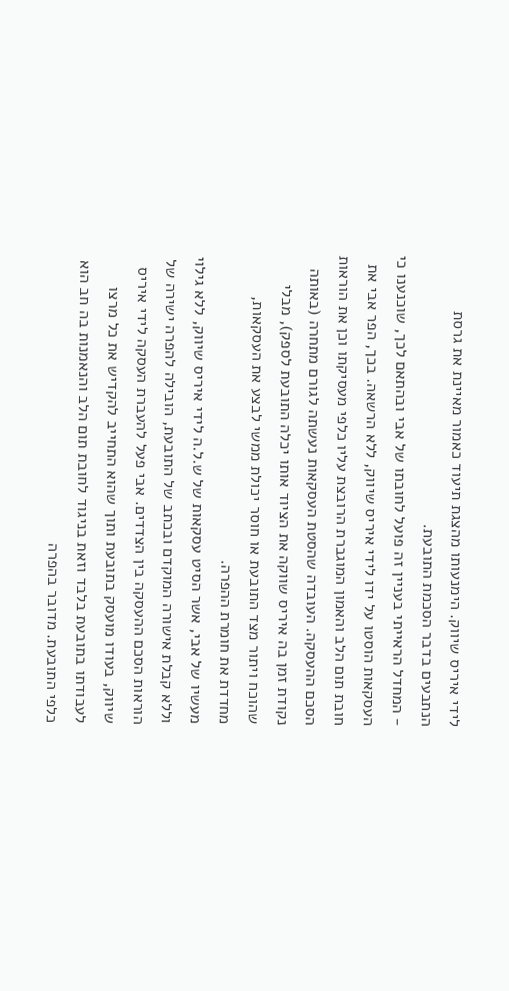לידי איריס שיווק. הימנעותו מהצגת תיעוד כאמור מאיינת את גרסת הנתבעים בדבר הסכמת התובעת.
- המחדל הראייתי בעניין זה פועל לחובתו של אבי ובהתאם לכך, שוכנענו כי העסקאות הוסטו על ידו לידי איריס שיווק, ללא הרשאה. בכך, הפר אבי את חובת תום הלב והאמון המוגברת הרובצת עליו כלפי מעסיקתו וכן את הוראות הסכם ההעסקה. העובדה שהסטת העסקאות נעשתה לגורם מתחרה (באותה נקודת זמן בה איריס שווקה את הציוד אותו יכלה התובעת לספק), מבלי שהוכח ויתור מצד התובעת או חוסר יכולת ממשי לבצע את העסקאות, מחדדת את חומרת ההפרה.
מעשיו של אבי, אשר הסיט עסקאות של ש.ל.ה לידי איריס שיווק, ללא גילוי וללא קבלת אישורה המוקדם ובכתב של התובעת, הובילה להפרה ישירה של הוראות הסכם ההעסקה בין הצדדים. אבי פעל להעברת העסקה לידי איריס שיווק, בעודו מועסק בתובעת ותוך שהוא התחייב להקדיש את כל מרצו לעבודתו בתובעת בלבד וזאת בניגוד לחובת תום הלב והנאמנות בה חב הוא כלפי התובעת. מדובר בהפרה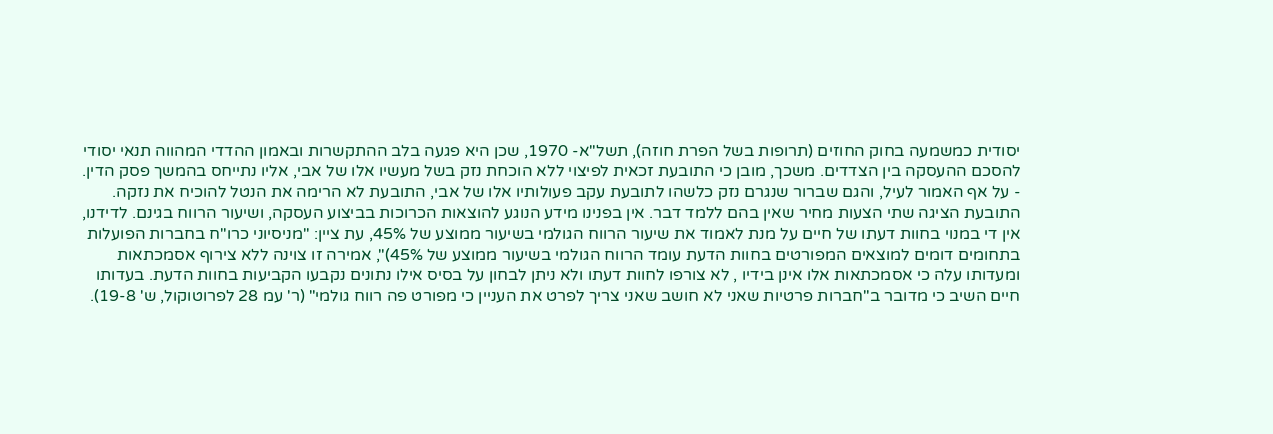יסודית כמשמעה בחוק החוזים (תרופות בשל הפרת חוזה), תשל"א- 1970, שכן היא פגעה בלב ההתקשרות ובאמון ההדדי המהווה תנאי יסודי להסכם ההעסקה בין הצדדים. משכך, מובן כי התובעת זכאית לפיצוי ללא הוכחת נזק בשל מעשיו אלו של אבי, אליו נתייחס בהמשך פסק הדין.
- על אף האמור לעיל, והגם שברור שנגרם נזק כלשהו לתובעת עקב פעולותיו אלו של אבי, התובעת לא הרימה את הנטל להוכיח את נזקה. התובעת הציגה שתי הצעות מחיר שאין בהם ללמד דבר. אין בפנינו מידע הנוגע להוצאות הכרוכות בביצוע העסקה, ושיעור הרווח בגינם. לדידנו, אין די במנוי בחוות דעתו של חיים על מנת לאמוד את שיעור הרווח הגולמי בשיעור ממוצע של 45%, עת ציין: "מניסיוני כרו"ח בחברות הפועלות בתחומים דומים למוצאים המפורטים בחוות הדעת עומד הרווח הגולמי בשיעור ממוצע של 45%)", אמירה זו צוינה ללא צירוף אסמכתאות ומעדותו עלה כי אסמכתאות אלו אינן בידיו , לא צורפו לחוות דעתו ולא ניתן לבחון על בסיס אילו נתונים נקבעו הקביעות בחוות הדעת. בעדותו חיים השיב כי מדובר ב"חברות פרטיות שאני לא חושב שאני צריך לפרט את העניין כי מפורט פה רווח גולמי" (ר' עמ 28 לפרוטוקול, ש' 19-8).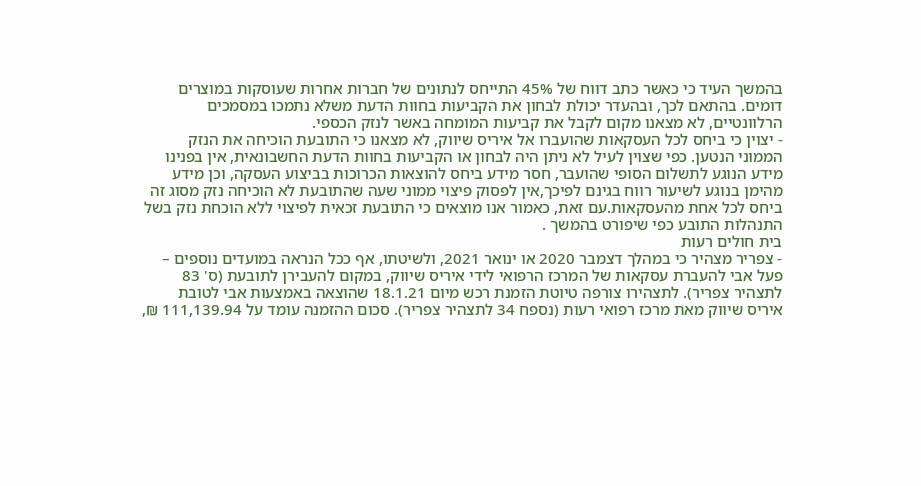בהמשך העיד כי כאשר כתב דווח של 45% התייחס לנתונים של חברות אחרות שעוסקות במוצרים דומים. בהתאם לכך, ובהעדר יכולת לבחון את הקביעות בחוות הדעת משלא נתמכו במסמכים הרלוונטיים, לא מצאנו מקום לקבל את קביעות המומחה באשר לנזק הכספי.
- יצוין כי ביחס לכל העסקאות שהועברו אל איריס שיווק, לא מצאנו כי התובעת הוכיחה את הנזק הממוני הנטען. כפי שצוין לעיל לא ניתן היה לבחון או הקביעות בחוות הדעת החשבונאית, אין בפנינו מידע הנוגע לתשלום הסופי שהועבר, חסר מידע ביחס להוצאות הכרוכות בביצוע העסקה, וכן מידע מהימן בנוגע לשיעור רווח בגינם לפיכך,אין לפסוק פיצוי ממוני שעה שהתובעת לא הוכיחה נזק מסוג זה ביחס לכל אחת מהעסקאות.עם זאת, כאמור אנו מוצאים כי התובעת זכאית לפיצוי ללא הוכחת נזק בשל התנהלות התובע כפי שיפורט בהמשך .
בית חולים רעות
- צפריר מצהיר כי במהלך דצמבר 2020 או ינואר 2021, ולשיטתו, אף ככל הנראה במועדים נוספים – פעל אבי להעברת עסקאות של המרכז הרפואי לידי איריס שיווק, במקום להעבירן לתובעת (ס' 83 לתצהיר צפריר). לתצהירו צורפה טיוטת הזמנת רכש מיום 18.1.21 שהוצאה באמצעות אבי לטובת איריס שיווק מאת מרכז רפואי רעות (נספח 34 לתצהיר צפריר). סכום ההזמנה עומד על 111,139.94 ₪,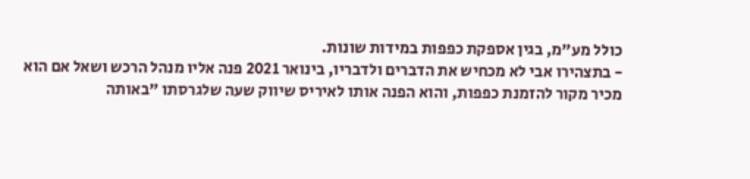כולל מע"מ, בגין אספקת כפפות במידות שונות.
- בתצהירו אבי לא מכחיש את הדברים ולדבריו, בינואר 2021 פנה אליו מנהל הרכש ושאל אם הוא מכיר מקור להזמנת כפפות, והוא הפנה אותו לאיריס שיווק שעה שלגרסתו "באותה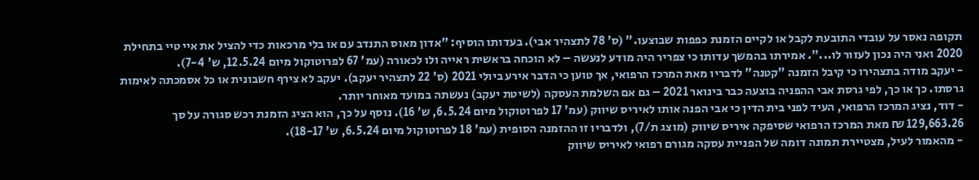תקופה נאסר על עובדי התובעת לקבל או לקיים הזמנת כפפות שבוצעו." (ס' 78 לתצהיר אבי). בעדותו הוסיף: "אדון מאוס התנדב עם או בלי מרכאות כדי להציל את איי טיי בתחילת 2020 ואני היה נכון לעזור לו...". אמירתו בהמשך עדותו כי צפריר היה מודע לנעשה – לא הוכחה בראשית ראייה ולו לכאורה (עמ' 67 לפרוטוקול מיום 12.5.24, ש' 7-4).
- יעקב מודה בתצהירו כי קיבל הזמנה "קטנה" לדבריו מאת המרכז הרפואי, אך טוען כי הדבר אירע ביולי 2021 (ס' 22 לתצהיר יעקב). יעקב לא צירף חשבונית או כל אסמכתה לאימות גרסתו. כך או כך, לפי גרסת אבי ההפניה בוצעה כבר בינואר 2021 – גם אם השלמת העסקה (לשיטת יעקב) נעשתה במועד מאוחר יותר.
- דוד, נציג המרכז הרפואי, העיד לפני בית הדין כי אבי הפנה אותו לאיריס שיווק (עמ' 17 לפרוטוקול מיום 6.5.24, ש' 16). נוסף על כך, הוא הציג הזמנת רכש סגורה על סך 129,663.26 ₪ מאת המרכז הרפואי שסיפקה איריס שיווק (מוצג ת/7), ולדבריו זו ההזמנה הסופית (עמ' 18 לפרוטוקול מיום 6.5.24, ש' 18-17).
- מהאמור לעיל, מצטיירת תמונה דומה של הפניית עסקה מגורם רפואי לאיריס שיווק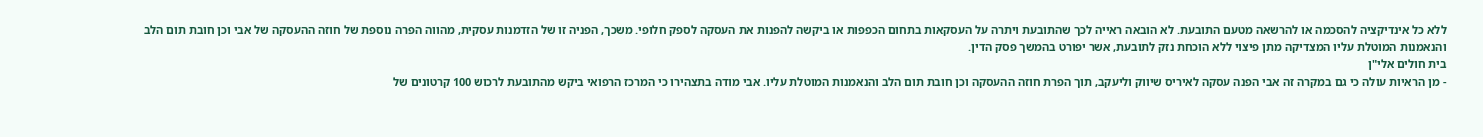ללא כל אינדיקציה להסכמה או להרשאה מטעם התובעת. לא הובאה ראייה לכך שהתובעת ויתרה על העסקאות בתחום הכפפות או ביקשה להפנות את העסקה לספק חלופי. משכך, הפניה זו של הזדמנות עסקית, מהווה הפרה נוספת של חוזה ההעסקה של אבי וכן חובת תום הלב והנאמנות המוטלת עליו המצדיקה מתן פיצוי ללא הוכחת נזק לתובעת, אשר יפורט בהמשך פסק הדין.
בית חולים אלי"ן
- מן הראיות עולה כי גם במקרה זה אבי הפנה עסקה לאיריס שיווק וליעקב, תוך הפרת חוזה ההעסקה וכן חובת תום הלב והנאמנות המוטלת עליו. אבי מודה בתצהירו כי המרכז הרפואי ביקש מהתובעת לרכוש 100 קרטונים של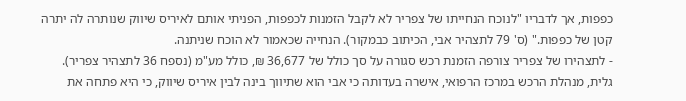כפפות, אך לדבריו "לנוכח הנחייתו של צפריר לא לקבל הזמנות לכפפות, הפניתי אותם לאיריס שיווק שנותרה לה יתרה קטן של כפפות." (ס' 79 לתצהיר אבי, הכיתוב כבמקור). הנחייה שכאמור לא הוכח שניתנה.
- לתצהירו של צפריר צורפה הזמנת רכש סגורה על סך כולל של 36,677 ₪, כולל מע"מ (נספח 36 לתצהיר צפריר). גלית, מנהלת הרכש במרכז הרפואי, אישרה בעדותה כי אבי הוא שתיווך בינה לבין איריס שיווק, כי היא פתחה את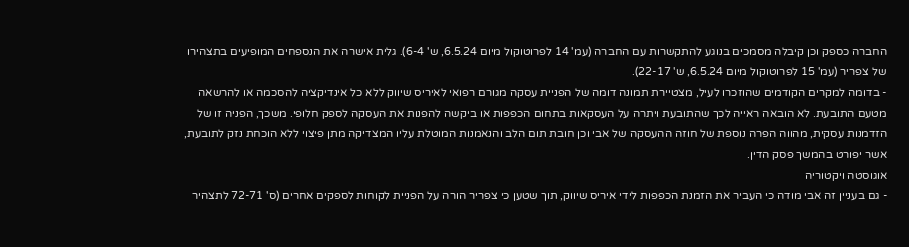החברה כספק וכן קיבלה מסמכים בנוגע להתקשרות עם החברה (עמ' 14 לפרוטוקול מיום 6.5.24, ש' 6-4). גלית אישרה את הנספחים המופיעים בתצהירו של צפריר (עמ' 15 לפרוטוקול מיום 6.5.24, ש' 22-17).
- בדומה למקרים הקודמים שהוזכרו לעיל, מצטיירת תמונה דומה של הפניית עסקה מגורם רפואי לאיריס שיווק ללא כל אינדיקציה להסכמה או להרשאה מטעם התובעת. לא הובאה ראייה לכך שהתובעת ויתרה על העסקאות בתחום הכפפות או ביקשה להפנות את העסקה לספק חלופי. משכך, הפניה זו של הזדמנות עסקית, מהווה הפרה נוספת של חוזה ההעסקה של אבי וכן חובת תום הלב והנאמנות המוטלת עליו המצדיקה מתן פיצוי ללא הוכחת נזק לתובעת, אשר יפורט בהמשך פסק הדין.
אוגוסטה ויקטוריה
- גם בעניין זה אבי מודה כי העביר את הזמנת הכפפות לידי איריס שיווק, תוך שטען כי צפריר הורה על הפניית לקוחות לספקים אחרים (ס' 72-71 לתצהיר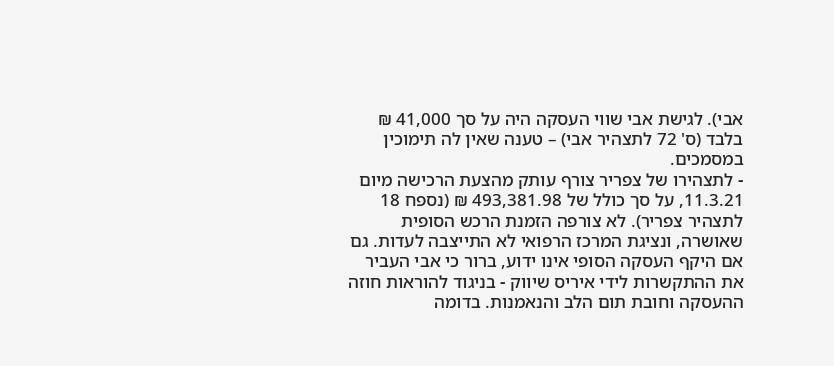אבי). לגישת אבי שווי העסקה היה על סך 41,000 ₪ בלבד (ס' 72 לתצהיר אבי) – טענה שאין לה תימוכין במסמכים.
- לתצהירו של צפריר צורף עותק מהצעת הרכישה מיום 11.3.21, על סך כולל של 493,381.98 ₪ (נספח 18 לתצהיר צפריר). לא צורפה הזמנת הרכש הסופית שאושרה, ונציגת המרכז הרפואי לא התייצבה לעדות. גם אם היקף העסקה הסופי אינו ידוע, ברור כי אבי העביר את ההתקשרות לידי איריס שיווק - בניגוד להוראות חוזה ההעסקה וחובת תום הלב והנאמנות. בדומה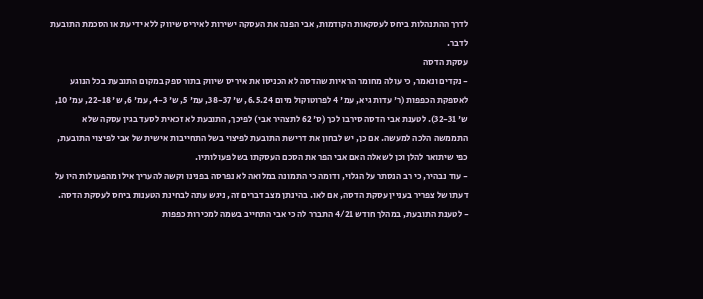לדרך ההתנהלות ביחס לעסקאות הקודמות, אבי הפנה את העסקה ישירות לאיריס שיווק ללא ידיעת או הסכמת התובעת לדבר.
עסקת הדסה
- נקדים ונאמר, כי עולה מחומר הראיות שהדסה לא הכניסו את איריס שיווק בתור ספק במקום התובעת בכל הנוגע לאספקת הכפפות (ר' עדות גיא, עמ' 4 לפרוטוקול מיום 6.5.24, ש' 38-37, עמ' 5, ש' 4-3, עמ' 6, ש' 22-18, עמ' 10, ש' 32-31). לטענת אבי הדסה סירבו לכך (ס' 62 לתצהיר אבי) לפיכך, התובעת לא זכאית לסעד בגין עסקה שלא התממשה הלכה למעשה. אם כן, יש לבחון את דרישת התובעת לפיצוי בשל התחייבות אישית של אבי לפיצוי התובעת, כפי שיתואר להלן וכן לשאלה האם אבי הפר את הסכם העסקתו בשל פעולותיו.
- עוד נבהיר, כי רב הנסתר על הגלוי, ודומה כי התמונה במלואה לא נפרסה בפנינו וקשה להעריך אילו מהפעולות היו על דעתו של צפריר בעניין עסקת הדסה, אם לאו. בהינתן מצב דברים זה, ניגש עתה לבחינת הטענות ביחס לעסקת הדסה.
- לטענת התובעת, במהלך חודש 4/21 התברר לה כי אבי התחייב בשמה למכירות כפפות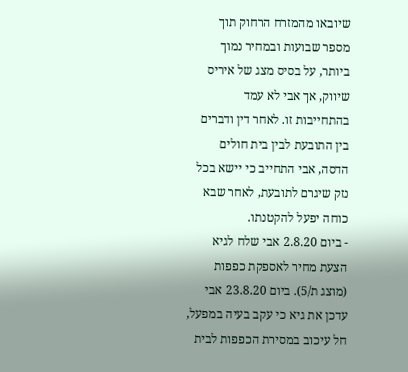שיובאו מהמזרח הרחוק תוך מספר שבועות ובמחיר נמוך ביותר, על בסיס מצג של איריס שיווק, אך אבי לא עמד בהתחייבות זו. לאחר דין ודברים בין התובעת לבין בית חולים הדסה, אבי התחייב כי יישא בכל נזק שיגרם לתובעת, לאחר שבא כוחה יפעל להקטנתו.
- ביום 2.8.20 אבי שלח לגיא הצעת מחיר לאספקת כפפות (מוצג ת/5). ביום 23.8.20 אבי עדכן את גיא כי עקב בעיה במפעל, חל עיכוב במסירת הכפפות לבית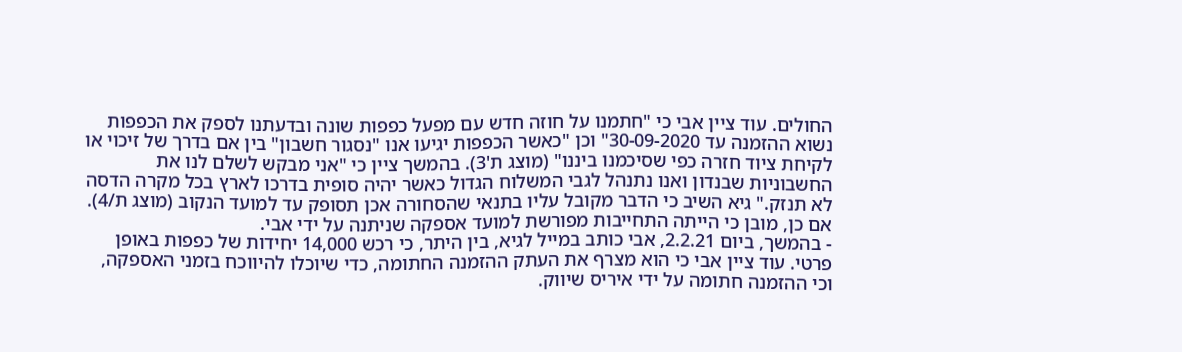החולים. עוד ציין אבי כי "חתמנו על חוזה חדש עם מפעל כפפות שונה ובדעתנו לספק את הכפפות נשוא ההזמנה עד 30-09-2020" וכן "כאשר הכפפות יגיעו אנו "נסגור חשבון" בין אם בדרך של זיכוי או לקיחת ציוד חזרה כפי שסיכמנו ביננו" (מוצג ת'3). בהמשך ציין כי "אני מבקש לשלם לנו את החשבוניות שבנדון ואנו נתנהל לגבי המשלוח הגדול כאשר יהיה סופית בדרכו לארץ בכל מקרה הדסה לא תנזק." גיא השיב כי הדבר מקובל עליו בתנאי שהסחורה אכן תסופק עד למועד הנקוב (מוצג ת/4). אם כן, מובן כי הייתה התחייבות מפורשת למועד אספקה שניתנה על ידי אבי.
- בהמשך, ביום 2.2.21, אבי כותב במייל לגיא, בין היתר, כי רכש 14,000 יחידות של כפפות באופן פרטי. עוד ציין אבי כי הוא מצרף את העתק ההזמנה החתומה, כדי שיוכלו להיווכח בזמני האספקה, וכי ההזמנה חתומה על ידי איריס שיווק.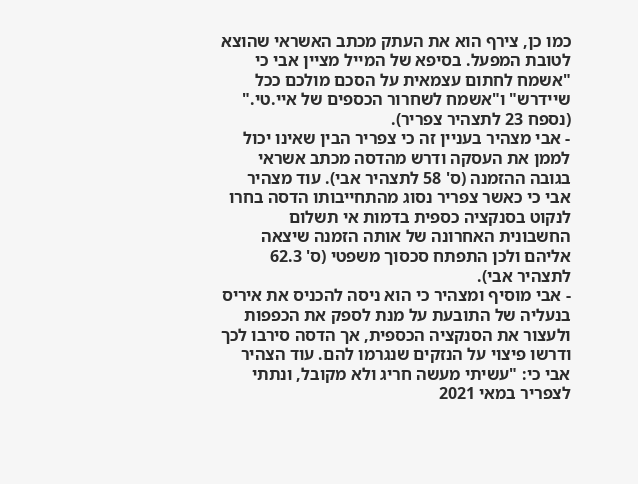כמו כן, צירף הוא את העתק מכתב האשראי שהוצא לטובת המפעל. בסיפא של המייל מציין אבי כי "אשמח לחתום עצמאית על הסכם מולכם ככל שיידרש" ו"אשמח לשחרור הכספים של איי.טי." (נספח 23 לתצהיר צפריר).
- אבי מצהיר בעניין זה כי צפריר הבין שאינו יכול לממן את העסקה ודרש מהדסה מכתב אשראי בגובה ההזמנה (ס' 58 לתצהיר אבי). עוד מצהיר אבי כי כאשר צפריר נסוג מהתחייבותו הדסה בחרו לנקוט בסנקציה כספית בדמות אי תשלום החשבונית האחרונה של אותה הזמנה שיצאה אליהם ולכן התפתח סכסוך משפטי (ס' 62.3 לתצהיר אבי).
- אבי מוסיף ומצהיר כי הוא ניסה להכניס את איריס בנעליה של התובעת על מנת לספק את הכפפות ולעצור את הסנקציה הכספית, אך הדסה סירבו לכך ודרשו פיצוי על הנזקים שנגרמו להם. עוד הצהיר אבי כי: "עשיתי מעשה חריג ולא מקובל, ונתתי לצפריר במאי 2021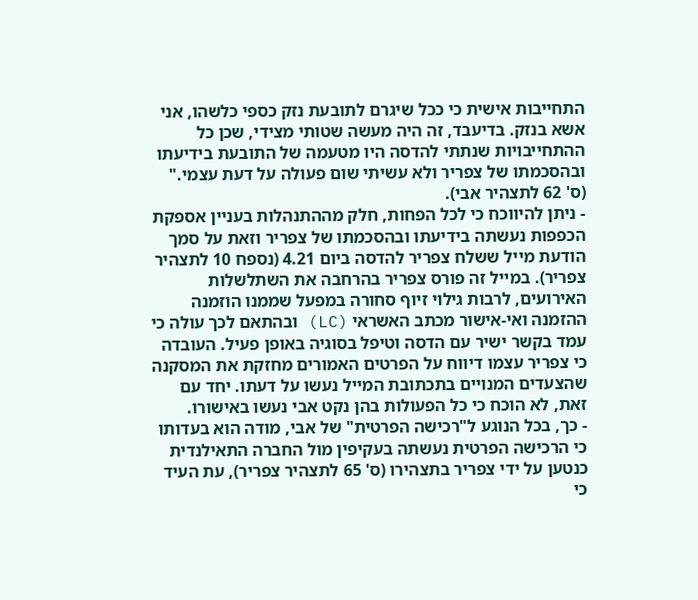התחייבות אישית כי ככל שיגרם לתובעת נזק כספי כלשהו, אני אשא בנזק. בדיעבד, זה היה מעשה שטותי מצידי, שכן כל ההתחייבויות שנתתי להדסה היו מטעמה של התובעת בידיעתו ובהסכמתו של צפריר ולא עשיתי שום פעולה על דעת עצמי." (ס' 62 לתצהיר אבי).
- ניתן להיווכח כי לכל הפחות, חלק מההתנהלות בעניין אספקת הכפפות נעשתה בידיעתו ובהסכמתו של צפריר וזאת על סמך הודעת מייל ששלח צפריר להדסה ביום 4.21 (נספח 10 לתצהיר צפריר). במייל זה פורס צפריר בהרחבה את השתלשלות האירועים, לרבות גילוי זיוף סחורה במפעל שממנו הוזמנה ההזמנה ואי‑אישור מכתב האשראי (LC) ובהתאם לכך עולה כי עמד בקשר ישיר עם הדסה וטיפל בסוגיה באופן פעיל. העובדה כי צפריר עצמו דיווח על הפרטים האמורים מחזקת את המסקנה שהצעדים המנויים בתכתובת המייל נעשו על דעתו. יחד עם זאת, לא הוכח כי כל הפעולות בהן נקט אבי נעשו באישורו.
- כך, בכל הנוגע ל"רכישה הפרטית" של אבי, מודה הוא בעדותו כי הרכישה הפרטית נעשתה בעקיפין מול החברה התאילנדית כנטען על ידי צפריר בתצהירו (ס' 65 לתצהיר צפריר), עת העיד כי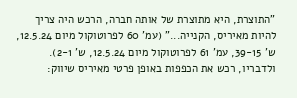"התוצרת, היא מתוצרת של אותה חברה, הרכש היה צריך להיות מאיריס, הקנייה..." (עמ' 60 לפרוטוקול מיום 12.5.24, ש' 39-15, עמ' 61 לפרוטוקול מיום 12.5.24, ש' 2-1). ולדבריו, רכש את הכפפות באופן פרטי מאיריס שיווק: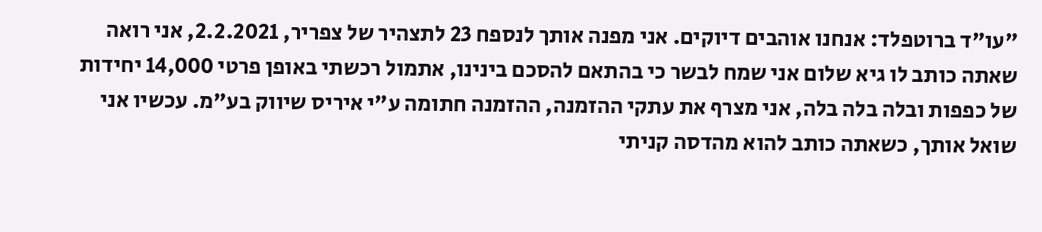"עו"ד ברוטפלד: אנחנו אוהבים דיוקים. אני מפנה אותך לנספח 23 לתצהיר של צפריר, 2.2.2021, אני רואה שאתה כותב לו גיא שלום אני שמח לבשר כי בהתאם להסכם בינינו, אתמול רכשתי באופן פרטי 14,000 יחידות של כפפות ובלה בלה בלה, אני מצרף את עתקי ההזמנה, ההזמנה חתומה ע"י איריס שיווק בע"מ. עכשיו אני שואל אותך, כשאתה כותב להוא מהדסה קניתי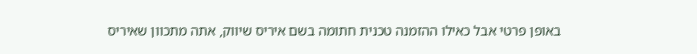באופן פרטי אבל כאילו ההזמנה טכנית חתומה בשם איריס שיווק, אתה מתכוון שאיריס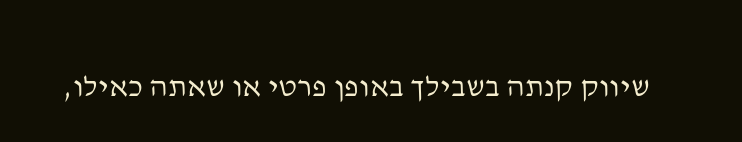שיווק קנתה בשבילך באופן פרטי או שאתה כאילו,